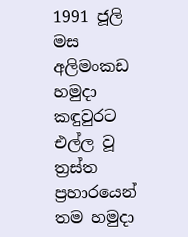1991 ජූලි මස අලිමංකඩ හමුදා කඳුවුරට එල්ල වූ ත්‍රස්ත ප්‍රහාරයෙන් තම හමුදා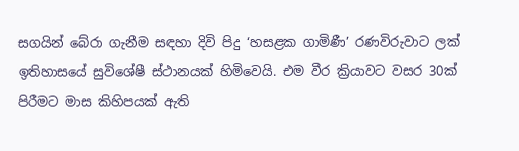සගයින් බේරා ගැනීම සඳහා දිවි පිදු ‘හසළක ගාමිණී’ රණවිරුවාට ලක් ඉතිහාසයේ සුවිශේෂී ස්ථානයක් හිමිවෙයි. එම වීර ක්‍රියාවට වසර 30ක් පිරීමට මාස කිහිපයක් ඇති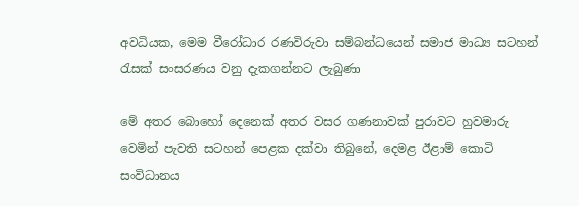අවධියක, මෙම වීරෝධාර රණවිරුවා සම්බන්ධයෙන් සමාජ මාධ්‍ය සටහන් රැසක් සංසරණය වනු දැකගන්නට ලැබුණා

මේ අතර බොහෝ දෙනෙක් අතර වසර ගණනාවක් පුරාවට හුවමාරු වෙමින් පැවති සටහන් පෙළක දක්වා තිබුනේ, දෙමළ ඊළාම් කොටි සංවිධානය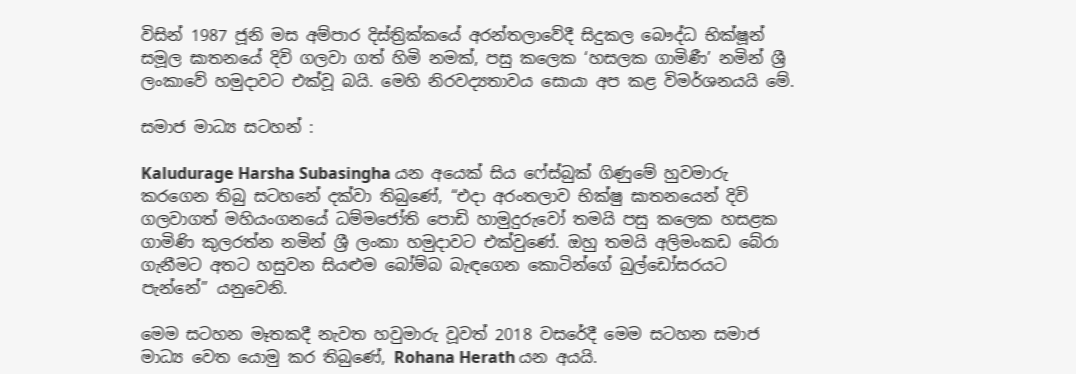විසින් 1987 ජූනි මස අම්පාර දිස්ත්‍රික්කයේ අරන්තලාවේදී සිදුකල බෞද්ධ භික්ෂූන් සමූල ඝාතනයේ දිවි ගලවා ගත් හිමි නමක්, පසු කලෙක ‘හසලක ගාමිණී’ නමින් ශ්‍රී ලංකාවේ හමුදාවට එක්වූ බයි. මෙහි නිරවද්‍යතාවය සොයා අප කළ විමර්ශනයයි මේ.

සමාජ මාධ්‍ය සටහන් :

Kaludurage Harsha Subasingha යන අයෙක් සිය ෆේස්බුක් ගිණුමේ හුවමාරු කරගෙන තිබු සටහනේ දක්වා තිබුණේ, “එදා අරංතලාව භික්ෂු ඝාතනයෙන් දිවි ගලවාගත් මහියංගනයේ ධම්මජෝති පොඩි හාමුදුරුවෝ තමයි පසු කලෙක හසළක ගාමිණි කුලරත්න නමින් ශ්‍රී ලංකා හමුදාවට එක්වුණේ. ඔහු තමයි අලිමංකඩ බේරා ගැනීමට අතට හසුවන සියළුම බෝම්බ බැඳගෙන කොටින්ගේ බුල්ඩෝසරයට පැන්නේ” යනුවෙනි.

මෙම සටහන මෑතකදී නැවත හවුමාරු වූවත් 2018 වසරේදී මෙම සටහන සමාජ මාධ්‍ය වෙත යොමු කර තිබුණේ, Rohana Herath යන අයයි.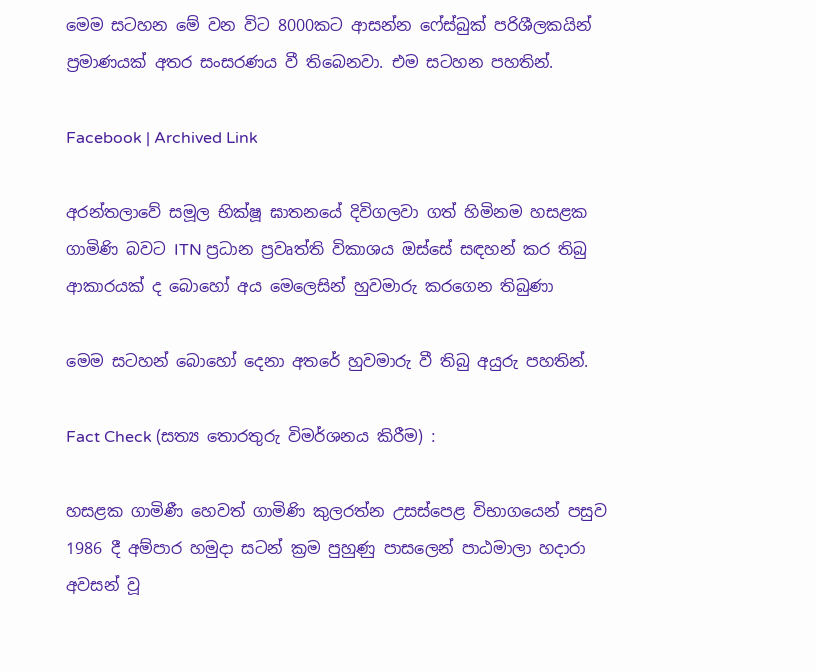මෙම සටහන මේ වන විට 8000කට ආසන්න ෆේස්බුක් පරිශීලකයින් ප්‍රමාණයක් අතර සංසරණය වී තිබෙනවා. එම සටහන පහතින්.

Facebook | Archived Link

අරන්තලාවේ සමූල භික්ෂූ ඝාතනයේ දිවිගලවා ගත් හිමිනම හසළක ගාමිණි බවට ITN ප්‍රධාන ප්‍රවෘත්ති විකාශය ඔස්සේ සඳහන් කර තිබු ආකාරයක් ද බොහෝ අය මෙලෙසින් හුවමාරු කරගෙන තිබුණා

මෙම සටහන් බොහෝ දෙනා අතරේ හුවමාරු වී තිබු අයුරු පහතින්.

Fact Check (සත්‍ය තොරතුරු විමර්ශනය කිරීම) :

හසළක ගාමිණී හෙවත් ගාමිණි කුලරත්න උසස්පෙළ විභාගයෙන් පසුව 1986 දී අම්පාර හමුදා සටන් ක්‍රම පුහුණු පාසලෙන් පාඨමාලා හදාරා අවසන් වූ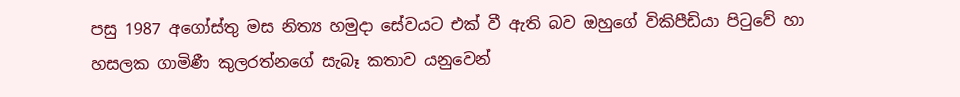පසු 1987 අගෝස්තු මස නිත්‍ය හමුදා සේවයට එක් වී ඇති බව ඔහුගේ විකිපීඩියා පිටුවේ හා හසලක ගාමිණී කුලරත්නගේ සැබෑ කතාව යනුවෙන්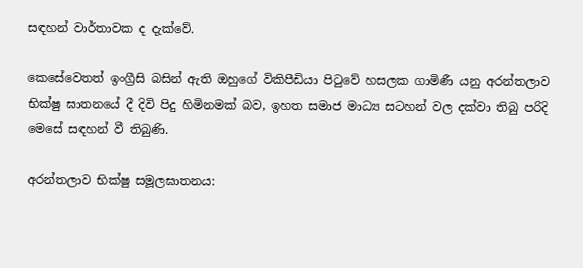සඳහන් වාර්තාවක ද දැක්වේ.

කෙසේවෙතත් ඉංග්‍රීසි බසින් ඇති ඔහුගේ විකිපීඩියා පිටුවේ හසලක ගාමිණී යනු අරන්තලාව භික්ෂු ඝාතනයේ දී දිවි පිදු හිමිනමක් බව, ඉහත සමාජ මාධ්‍ය සටහන් වල දක්වා තිබු පරිදි මෙසේ සඳහන් වී තිබුණි.

අරන්තලාව භික්ෂු සමූලඝාතනය: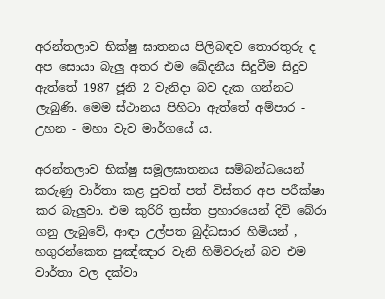අරන්තලාව භික්ෂු ඝාතනය පිලිබඳව තොරතුරු ද අප සොයා බැලු අතර එම ඛේදනීය සිදුවීම සිදුව ඇත්තේ 1987 ජූනි 2 වැනිදා බව දැක ගන්නට ලැබුණි. මෙම ස්ථානය පිහිටා ඇත්තේ අම්පාර - උහන - මහා වැව මාර්ගයේ ය.

අරන්තලාව භික්ෂු සමූලඝාතනය සම්බන්ධයෙන් කරුණු වාර්තා කළ පුවත් පත් විස්තර අප පරීක්ෂා කර බැලුවා. එම කුරිරි ත්‍රස්ත ප්‍රහාරයෙන් දිවි බේරා ගනු ලැබුවේ, ආඳා උල්පත බුද්ධසාර හිමියන් , හගුරන්කෙත පුඤ්ඤාර වැනි හිමිවරුන් බව එම වාර්තා වල දක්වා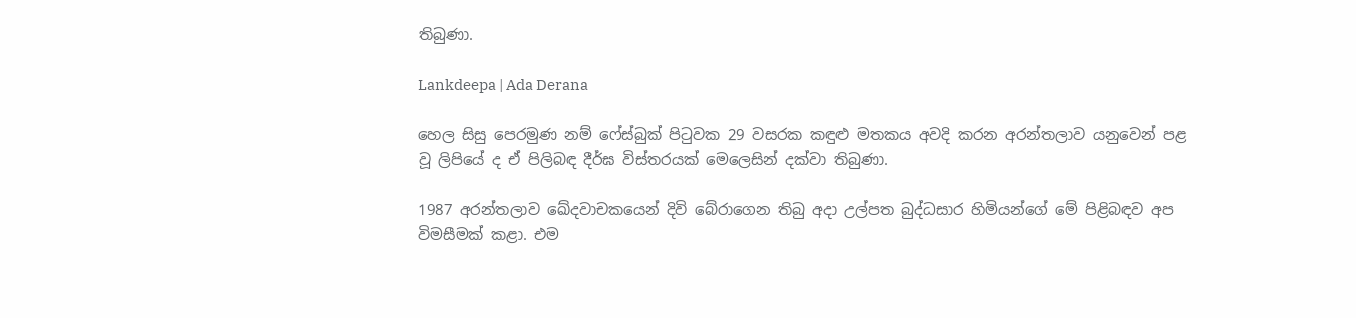තිබුණා.

Lankdeepa | Ada Derana

හෙල සිසු පෙරමුණ නම් ෆේස්බුක් පිටුවක 29 වසරක කඳුළු මතකය අවදි කරන අරන්තලාව යනුවෙන් පළ වූ ලිපියේ ද ඒ පිලිබඳ දීර්ඝ විස්තරයක් මෙලෙසින් දක්වා තිබුණා.

1987 අරන්තලාව ඛේදවාචකයෙන් දිවි බේරාගෙන තිබු අදා උල්පත බුද්ධසාර හිමියන්ගේ මේ පිළිබඳව අප විමසීමක් කළා. එම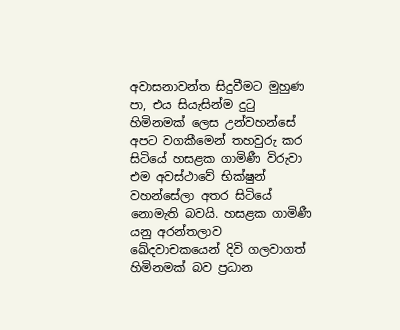අවාසනාවන්ත සිදුවීමට මුහුණ පා, එය සියැසින්ම දුටු හිමිනමක් ලෙස උන්වහන්සේ අපට වගකීමෙන් තහවුරු කර සිටියේ හසළක ගාමිණී විරුවා එම අවස්ථාවේ භික්ෂුන් වහන්සේලා අතර සිටියේ නොමැති බවයි. හසළක ගාමිණී යනු අරන්තලාව ඛේදවාචකයෙන් දිවි ගලවාගත් හිමිනමක් බව ප්‍රධාන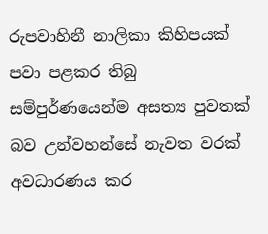රුපවාහිනී නාලිකා කිහිපයක් පවා පළකර තිබු සම්පුර්ණයෙන්ම අසත්‍ය පුවතක් බව උන්වහන්සේ නැවත වරක් අවධාරණය කර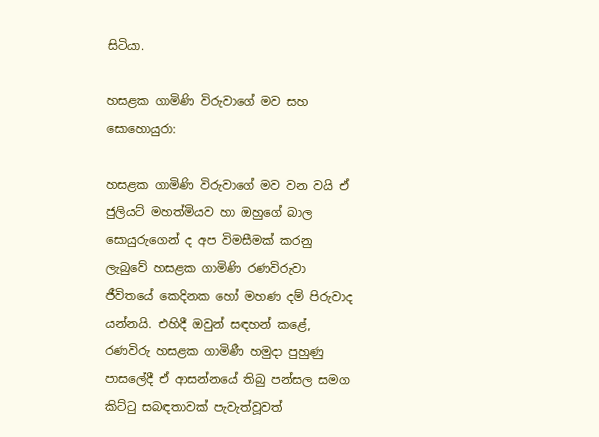සිටියා.

හසළක ගාමිණි විරුවාගේ මව සහ සොහොයුරා:

හසළක ගාමිණි විරුවාගේ මව වන වයි ඒ ජුලියට් මහත්මියව හා ඔහුගේ බාල සොයුරුගෙන් ද අප විමසීමක් කරනු ලැබුවේ හසළක ගාමිණි රණවිරුවා ජීවිතයේ කෙදිනක හෝ මහණ දම් පිරුවාද යන්නයි. එහිදී ඔවුන් සඳහන් කළේ, රණවිරු හසළක ගාමිණී හමුදා පුහුණු පාසලේදී ඒ ආසන්නයේ තිබු පන්සල සමග කිට්ටු සබඳතාවක් පැවැත්වූවත්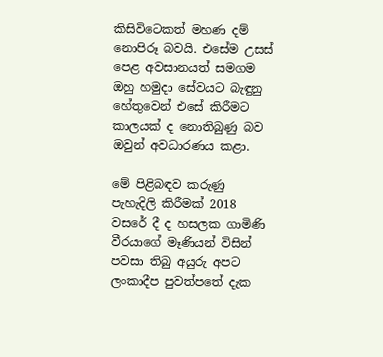කිසිවිටෙකත් මහණ දම් නොපිරූ බවයි. එසේම උසස් පෙළ අවසානයත් සමගම ඔහු හමුදා සේවයට බැඳුනු හේතුවෙන් එසේ කිරීමට කාලයක් ද නොතිබුණු බව ඔවුන් අවධාරණය කළා.

මේ පිළිබඳව කරුණු පැහැදිලි කිරීමක් 2018 වසරේ දී ද හසලක ගාමිණි වීරයාගේ මෑණියන් විසින් පවසා තිබු අයුරු අපට ලංකාදීප පුවත්පතේ දැක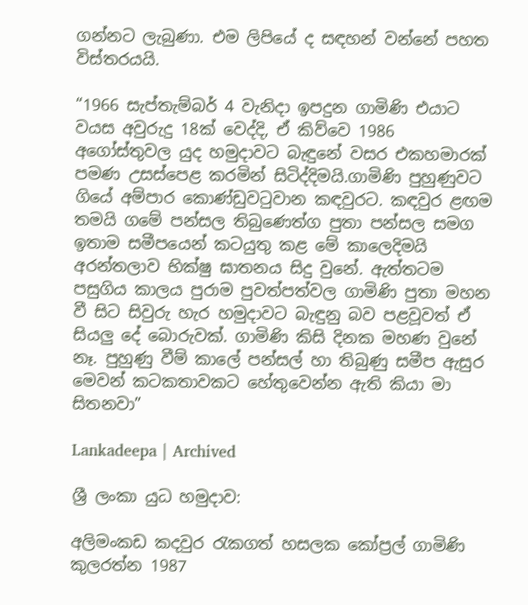ගන්නට ලැබුණා. එම ලිපියේ ද සඳහන් වන්නේ පහත විස්තරයයි.

“1966 සැප්තැම්බර් 4 වැනිදා ඉපදුන ගාමිණි එයාට වයස අවුරුදු 18ක් වෙද්දි, ඒ කිව්වෙ 1986 අගෝස්තුවල යුද හමුදාවට බැඳුනේ වසර එකහමාරක් පමණ උසස්පෙළ කරමින් සිටිද්දිමයි.ගාමිණි පුහුණුවට ගියේ අම්පාර කොණ්ඩුවටුවාන කඳවුරට. කඳවුර ළඟම තමයි ගමේ පන්සල තිබුණෙත්ග පුතා පන්සල සමග ඉතාම සමීපයෙන් කටයුතු කළ මේ කාලෙදිමයි අරන්තලාව භික්ෂු ඝාතනය සිදු වුනේ. ඇත්තටම පසුගිය කාලය පුරාම පුවත්පත්වල ගාමිණි පුතා මහන වී සිට සිවුරු හැර හමුදාවට බැඳුනු බව පළවූවත් ඒ සියලු දේ බොරුවක්. ගාමිණි කිසි දිනක මහණ වුනේ නෑ. පුහුණු වීම් කාලේ පන්සල් හා තිබුණු සමීප ඇසුර මෙවන් කටකතාවකට හේතුවෙන්න ඇති කියා මා සිතනවා”

Lankadeepa | Archived

ශ්‍රී ලංකා යුධ හමුදාව:

අලිමංකඩ කදවුර රැකගත් හසලක කෝප්‍රල් ගාමිණි කුලරත්න 1987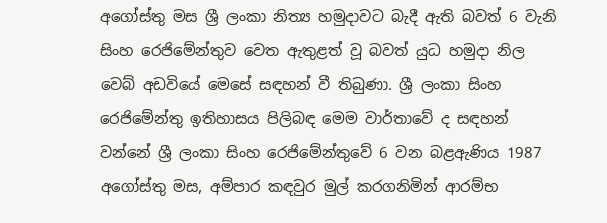අගෝස්තු මස ශ්‍රී ලංකා නිත්‍ය හමුදාවට බැදී ඇති බවත් 6 වැනි සිංහ රෙජිමේන්තුව වෙත ඇතුළත් වූ බවත් යුධ හමුදා නිල වෙබ් අඩවියේ මෙසේ සඳහන් වී තිබුණා. ශ්‍රී ලංකා සිංහ රෙජිමේන්තු ඉතිහාසය පිලිබඳ මෙම වාර්තාවේ ද සඳහන් වන්නේ ශ්‍රී ලංකා සිංහ රෙජිමේන්තුවේ 6 වන බළඇණිය 1987 අගෝස්තු මස, අම්පාර කඳවුර මුල් කරගනිමින් ආරම්භ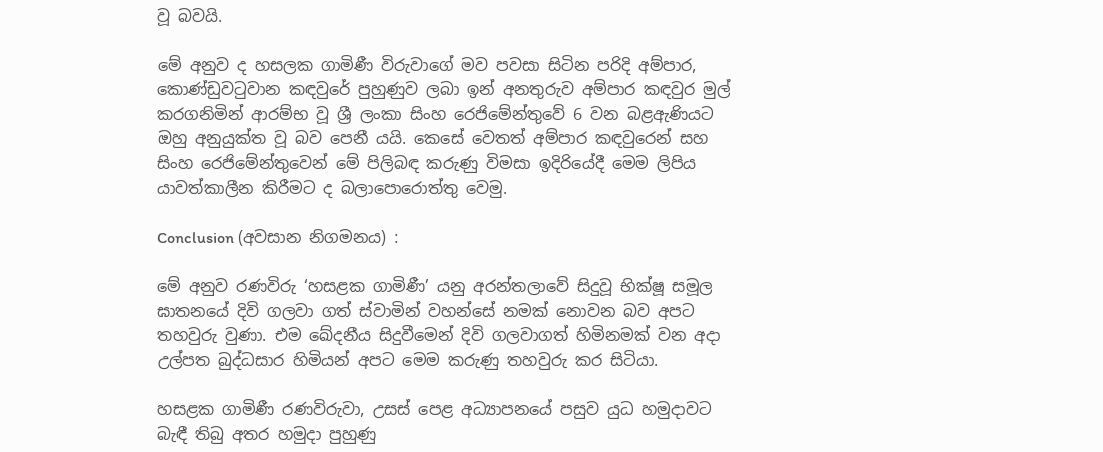වූ බවයි.

මේ අනුව ද හසලක ගාමිණී විරුවාගේ මව පවසා සිටින පරිදි අම්පාර, කොණ්ඩුවටුවාන කඳවුරේ පුහුණුව ලබා ඉන් අනතුරුව අම්පාර කඳවුර මුල් කරගනිමින් ආරම්භ වූ ශ්‍රී ලංකා සිංහ රෙජිමේන්තුවේ 6 වන බළඇණියට ඔහු අනුයුක්ත වූ බව පෙනී යයි. කෙසේ වෙතත් අම්පාර කඳවුරෙන් සහ සිංහ රෙජිමේන්තුවෙන් මේ පිලිබඳ කරුණු විමසා ඉදිරියේදී මෙම ලිපිය යාවත්කාලීන කිරීමට ද බලාපොරොත්තු වෙමු.

Conclusion (අවසාන නිගමනය) :

මේ අනුව රණවිරු ‘හසළක ගාමිණී’ යනු අරන්තලාවේ සිදුවූ භික්ෂූ සමූල ඝාතනයේ දිවි ගලවා ගත් ස්වාමින් වහන්සේ නමක් නොවන බව අපට තහවුරු වුණා. එම ඛේදනීය සිදුවීමෙන් දිවි ගලවාගත් හිමිනමක් වන අදා උල්පත බුද්ධසාර හිමියන් අපට මෙම කරුණු තහවුරු කර සිටියා.

හසළක ගාමිණී රණවිරුවා, උසස් පෙළ අධ්‍යාපනයේ පසුව යුධ හමුදාවට බැඳී තිබු අතර හමුදා පුහුණු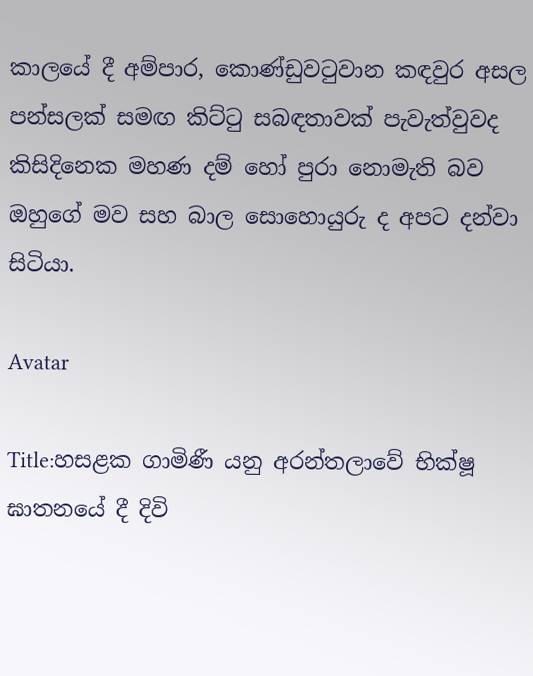කාලයේ දී අම්පාර, කොණ්ඩුවටුවාන කඳවුර අසල පන්සලක් සමඟ කිට්ටු සබඳතාවක් පැවැත්වුවද කිසිදිනෙක මහණ දම් හෝ පුරා නොමැති බව ඔහුගේ මව සහ බාල සොහොයුරු ද අපට දන්වා සිටියා.

Avatar

Title:හසළක ගාමිණී යනු අරන්තලාවේ භික්ෂූ ඝාතනයේ දී දිවි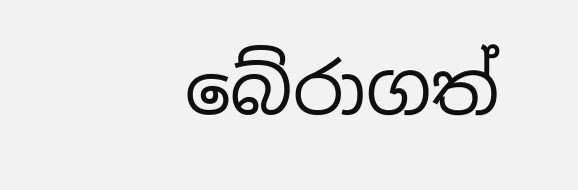බේරාගත්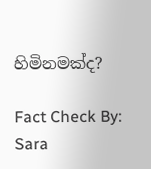හිමිනමක්ද?

Fact Check By: Sara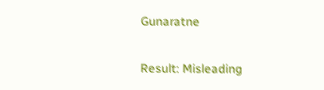Gunaratne

Result: Misleading